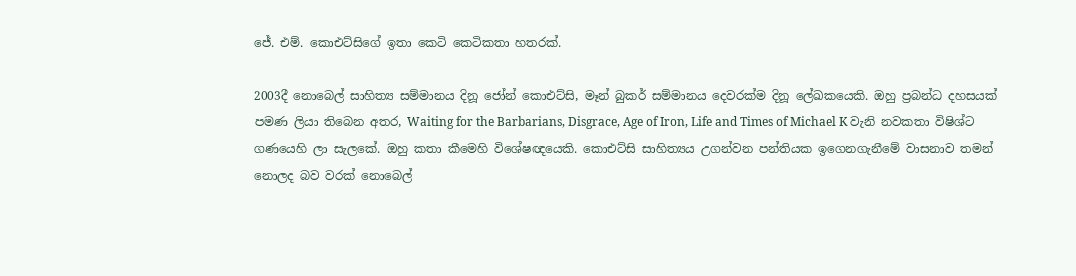ජේ. එම්. කොඑට්සිගේ ඉතා කෙටි කෙටිකතා හතරක්.

2003දී නොබෙල් සාහිත්‍ය සම්මානය දිනූ ජෝන් කොඑට්සි, මෑන් බුකර් සම්මානය දෙවරක්ම දිනූ ලේඛකයෙකි. ඔහු ප්‍රබන්ධ දහසයක් පමණ ලියා තිබෙන අතර, Waiting for the Barbarians, Disgrace, Age of Iron, Life and Times of Michael K වැනි නවකතා විෂිශ්ට ගණයෙහි ලා සැලකේ. ඔහු කතා කීමෙහි විශේෂඥයෙකි. කොඑට්සි සාහිත්‍යය උගන්වන පන්තියක ඉගෙනගැනීමේ වාසනාව තමන් නොලද බව වරක් නොබෙල්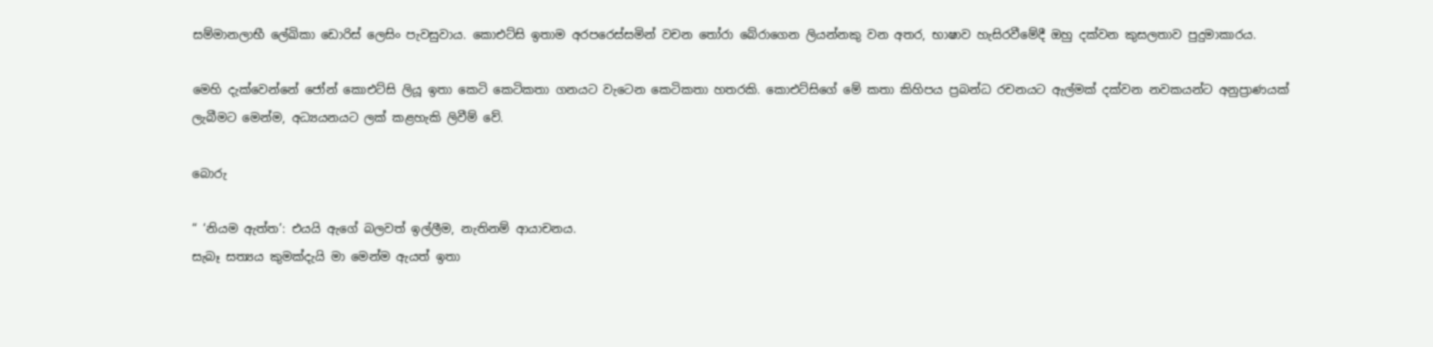සම්මානලාභී ලේඛිකා ඩොරිස් ලෙසිං පැවසුවාය. කොඑට්සි ඉතාම අරපරෙස්සමින් වචන තෝරා බේරාගෙන ලියන්නකු වන අතර, භාෂාව හැසිරවීමේදී ඔහු දක්වන කුසලතාව පුදුමාකාරය.

මෙහි දැක්වෙන්නේ ජෝන් කොඑට්සි ලියූ ඉතා කෙටි කෙටිකතා ගනයට වැටෙන කෙටිකතා හතරකි. කොඑට්සිගේ මේ කතා කිහිපය ප්‍රබන්ධ රචනයට ඇල්මක් දක්වන නවකයන්ට අනුප්‍රාණයක් ලැබීමට මෙන්ම, අධ්‍යයනයට ලක් කළහැකි ලිවීම් වේ.

බොරු

“ ‘නියම ඇත්ත’: එයයි ඇගේ බලවත් ඉල්ලීම, නැතිනම් ආයාචනය.
සැබෑ සත්‍යය කුමක්දැයි මා මෙන්ම ඇයත් ඉතා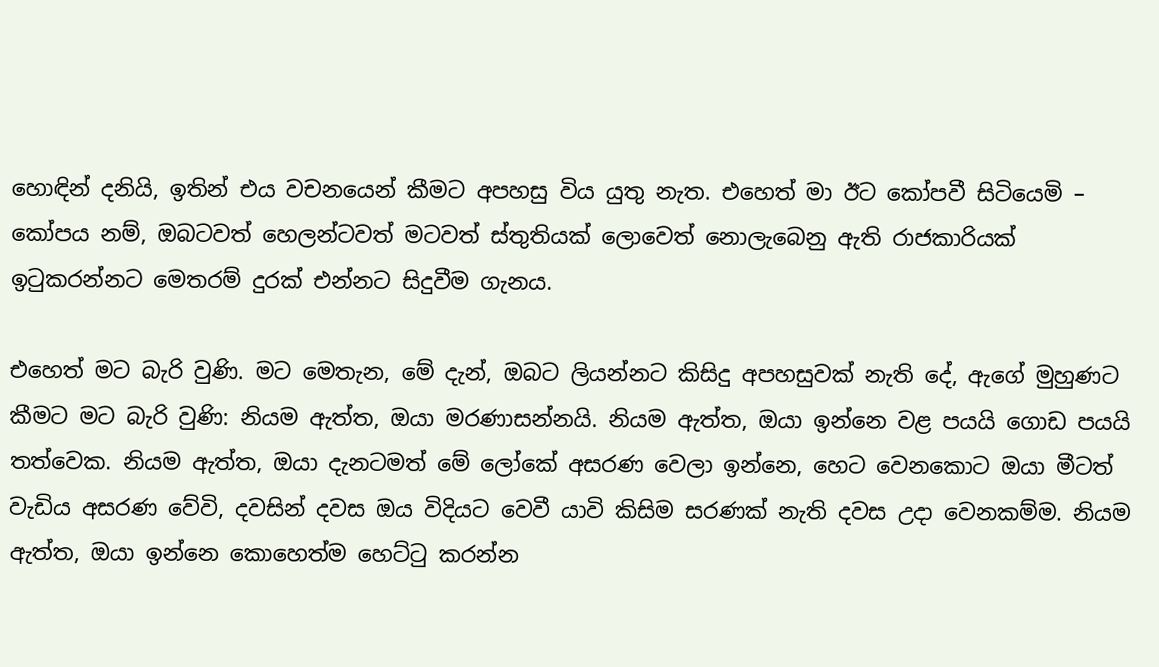හොඳින් දනියි, ඉතින් එය වචනයෙන් කීමට අපහසු විය යුතු නැත. එහෙත් මා ඊට කෝපවී සිටියෙමි – කෝපය නම්, ඔබටවත් හෙලන්ටවත් මටවත් ස්තුතියක් ලොවෙත් නොලැබෙනු ඇති රාජකාරියක් ඉටුකරන්නට මෙතරම් දුරක් එන්නට සිදුවීම ගැනය.

එහෙත් මට බැරි වුණි. මට මෙතැන, මේ දැන්, ඔබට ලියන්නට කිසිදු අපහසුවක් නැති දේ, ඇගේ මුහුණට කීමට මට බැරි වුණි: නියම ඇත්ත, ඔයා මරණාසන්නයි. නියම ඇත්ත, ඔයා ඉන්නෙ වළ පයයි ගොඩ පයයි තත්වෙක. නියම ඇත්ත, ඔයා දැනටමත් මේ ලෝකේ අසරණ වෙලා ඉන්නෙ, හෙට වෙනකොට ඔයා මීටත් වැඩිය අසරණ වේවි, දවසින් දවස ඔය විදියට වෙවී යාවි කිසිම සරණක් නැති දවස උදා වෙනකම්ම. නියම ඇත්ත, ඔයා ඉන්නෙ කොහෙත්ම හෙට්ටු කරන්න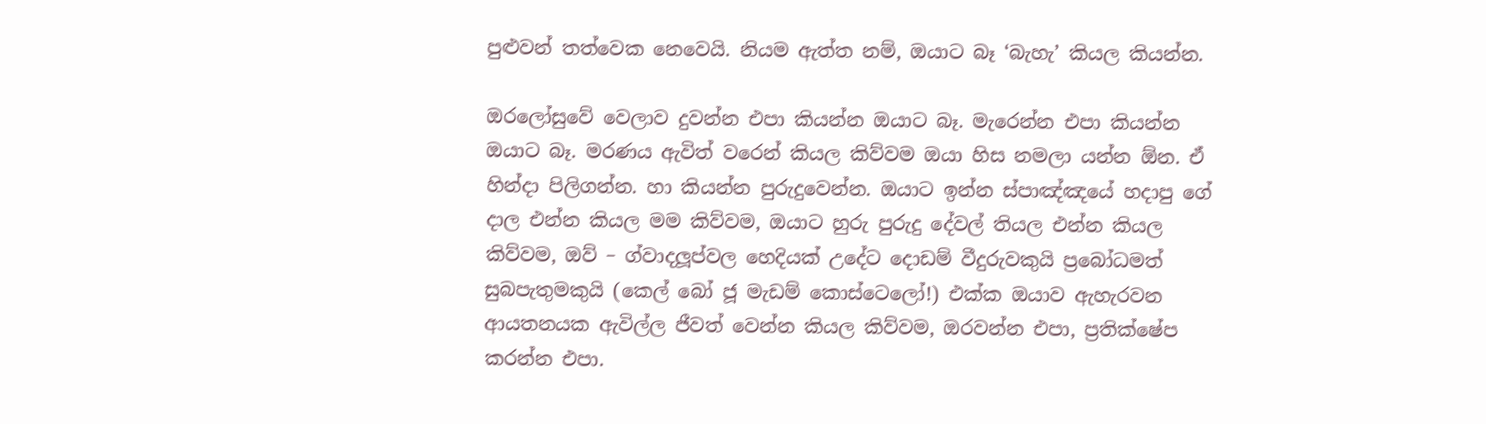පුළුවන් තත්වෙක නෙවෙයි. නියම ඇත්ත නම්, ඔයාට බෑ ‘බැහැ’ කියල කියන්න.

ඔරලෝසුවේ වෙලාව දුවන්න එපා කියන්න ඔයාට බෑ. මැරෙන්න එපා කියන්න ඔයාට බෑ. මරණය ඇවිත් වරෙන් කියල කිව්වම ඔයා හිස නමලා යන්න ඕන. ඒ හින්දා පිලිගන්න. හා කියන්න පුරුදුවෙන්න. ඔයාට ඉන්න ස්පාඤ්ඤයේ හදාපු ගේ දාල එන්න කියල මම කිව්වම, ඔයාට හුරු පුරුදු දේවල් තියල එන්න කියල කිව්වම, ඔව් – ග්වාදලූප්වල හෙදියක් උදේට දොඩම් වීදුරුවකුයි ප්‍රබෝධමත් සුබපැතුමකුයි (කෙල් බෝ ජූ මැඩම් කොස්ටෙලෝ!) එක්ක ඔයාව ඇහැරවන ආයතනයක ඇවිල්ල ජීවත් වෙන්න කියල කිව්වම, ඔරවන්න එපා, ප්‍රතික්ෂේප කරන්න එපා.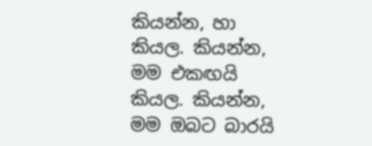කියන්න, හා කියල. කියන්න, මම එකඟයි කියල. කියන්න, මම ඔබට බාරයි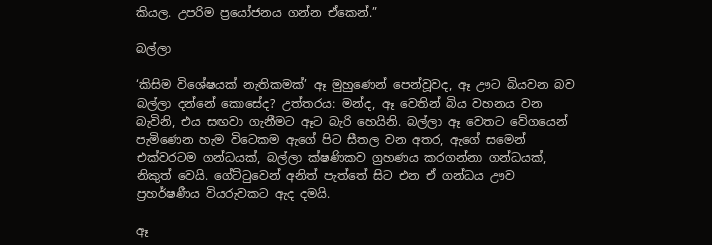කියල. උපරිම ප්‍රයෝජනය ගන්න ඒකෙන්.”

බල්ලා

‘කිසිම විශේෂයක් නැතිකමක්’ ඈ මුහුණෙන් පෙන්වූවද, ඈ ඌට බියවන බව බල්ලා දන්නේ කොසේද? උත්තරය: මන්ද, ඈ වෙතින් බිය වහනය වන බැවිනි, එය සඟවා ගැනීමට ඈට බැරි හෙයිනි. බල්ලා ඈ වෙතට වේගයෙන් පැමිණෙන හැම විටෙකම ඇගේ පිට සීතල වන අතර, ඇගේ සමෙන් එක්වරටම ගන්ධයක්, බල්ලා ක්ෂණිකව ග්‍රහණය කරගන්නා ගන්ධයක්, නිකුත් වෙයි. ගේට්ටුවෙන් අනිත් පැත්තේ සිට එන ඒ ගන්ධය ඌව ප්‍රහර්ෂණීය වියරුවකට ඇද දමයි.

ඈ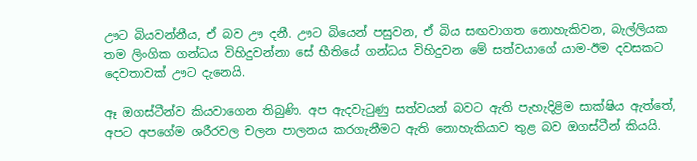ඌට බියවන්නීය, ඒ බව ඌ දනී. ඌට බියෙන් පසුවන, ඒ බිය සඟවාගත නොහැකිවන, බැල්ලියක තම ලිංගික ගන්ධය විහිදුවන්නා සේ භීතියේ ගන්ධය විහිදුවන මේ සත්වයාගේ යාම-ඊම දවසකට දෙවතාවක් ඌට දැනෙයි.

ඈ ඔගස්ටීන්ව කියවාගෙන තිබුණි. අප ඇදවැටුණු සත්වයන් බවට ඇති පැහැදිළිම සාක්ෂිය ඇත්තේ, අපට අපගේම ශරීරවල චලන පාලනය කරගැනීමට ඇති නොහැකියාව තුළ බව ඔගස්ටීන් කියයි.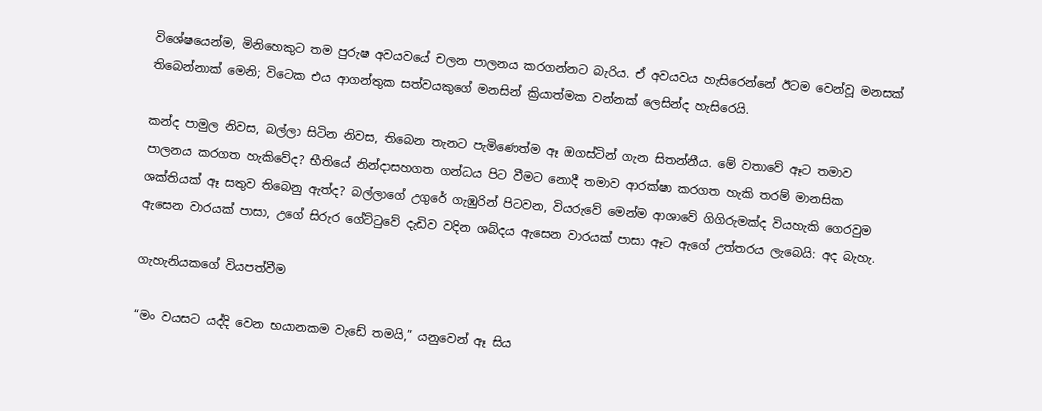විශේෂයෙන්ම, මිනිහෙකුට තම පුරුෂ අවයවයේ චලන පාලනය කරගන්නට බැරිය. ඒ අවයවය හැසිරෙන්නේ ඊටම වෙන්වූ මනසක් තිබෙන්නාක් මෙනි; විටෙක එය ආගන්තුක සත්වයකුගේ මනසින් ක්‍රියාත්මක වන්නක් ලෙසින්ද හැසිරෙයි.

කන්ද පාමුල නිවස, බල්ලා සිටින නිවස, තිබෙන තැනට පැමිණෙත්ම ඈ ඔගස්ටින් ගැන සිතන්නීය. මේ වතාවේ ඈට තමාව පාලනය කරගත හැකිවේද? භීතියේ නින්දාසහගත ගන්ධය පිට වීමට නොදී තමාව ආරක්ෂා කරගත හැකි තරම් මානසික ශක්තියක් ඈ සතුව තිබෙනු ඇත්ද? බල්ලාගේ උගුරේ ගැඹුරින් පිටවන, වියරුවේ මෙන්ම ආශාවේ ගිගිරුමක්ද වියහැකි ගෙරවුම ඇසෙන වාරයක් පාසා, උගේ සිරුර ගේට්ටුවේ දැඩිව වදින ශබ්දය ඇසෙන වාරයක් පාසා ඈට ඇගේ උත්තරය ලැබෙයි: අද බැහැ.

ගැහැනියකගේ වියපත්වීම

“මං වයසට යද්දි වෙන භයානකම වැඩේ තමයි,” යනුවෙන් ඈ සිය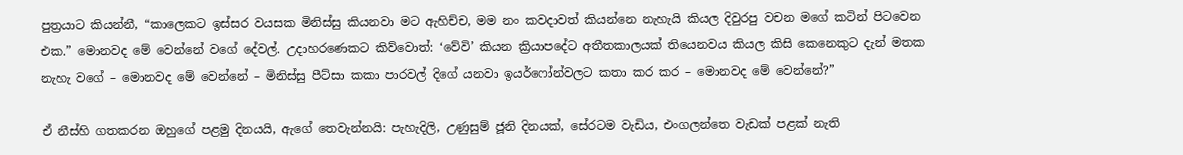පුත්‍රයාට කියන්නී, “කාලෙකට ඉස්සර වයසක මිනිස්සු කියනවා මට ඇහිච්ච, මම නං කවදාවත් කියන්නෙ නැහැයි කියල දිවුරපු වචන මගේ කටින් පිටවෙන එක.” මොනවද මේ වෙන්නේ වගේ දේවල්. උදාහරණෙකට කිව්වොත්: ‘වේවි’ කියන ක්‍රියාපදේට අතීතකාලයක් තියෙනවය කියල කිසි කෙනෙකුට දැන් මතක නැහැ වගේ – මොනවද මේ වෙන්නේ – මිනිස්සු පීට්සා කකා පාරවල් දිගේ යනවා ඉයර්ෆෝන්වලට කතා කර කර – මොනවද මේ වෙන්නේ?”

ඒ නීස්හි ගතකරන ඔහුගේ පළමු දිනයයි, ඇගේ තෙවැන්නයි: පැහැදිලි, උණුසුම් ජූනි දිනයක්, සේරටම වැඩිය, එංගලන්තෙ වැඩක් පළක් නැති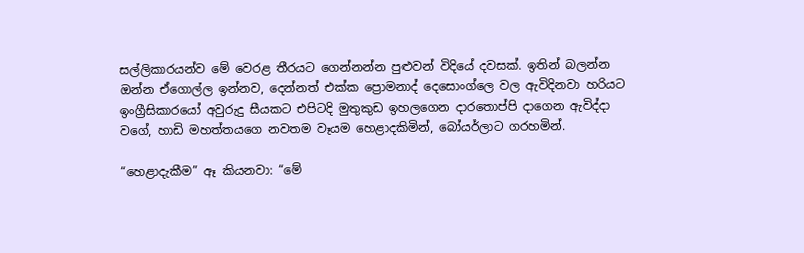සල්ලිකාරයන්ව මේ වෙරළ තීරයට ගෙන්නන්න පුළුවන් විදියේ දවසක්. ඉතින් බලන්න ඔන්න ඒගොල්ල ඉන්නව, දෙන්නත් එක්ක ප්‍රොමනාද් දෙසොංග්ලෙ වල ඇවිදිනවා හරියට ඉංග්‍රීසිකාරයෝ අවුරුදු සීයකට එපිටදි මුතුකුඩ ඉහලගෙන දාරතොප්පි දාගෙන ඇවිද්දා වගේ, හාඩි මහත්තයගෙ නවතම වෑයම හෙළාදකිමින්, බෝයර්ලාට ගරහමින්.

“හෙළාදැකීම” ඈ කියනවා: “මේ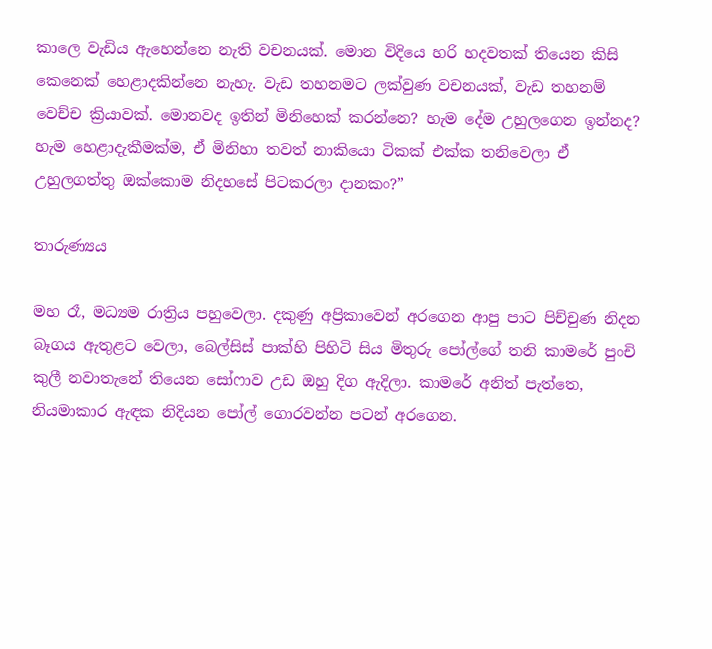කාලෙ වැඩිය ඇහෙන්නෙ නැති වචනයක්. මොන විදියෙ හරි හදවතක් තියෙන කිසි කෙනෙක් හෙළාදකින්නෙ නැහැ. වැඩ තහනමට ලක්වුණ වචනයක්, වැඩ තහනම් වෙච්ච ක්‍රියාවක්. මොනවද ඉතින් මිනිහෙක් කරන්නෙ? හැම දේම උහුලගෙන ඉන්නද? හැම හෙළාදැකීමක්ම, ඒ මිනිහා තවත් නාකියො ටිකක් එක්ක තනිවෙලා ඒ උහුලගත්තු ඔක්කොම නිදහසේ පිටකරලා දානකං?”

තාරුණ්‍යය

මහ රෑ, මධ්‍යම රාත්‍රිය පහුවෙලා. දකුණු අප්‍රිකාවෙන් අරගෙන ආපු පාට පිච්චුණ නිදන බෑගය ඇතුළට වෙලා, බෙල්සිස් පාක්හි පිහිටි සිය මිතුරු පෝල්ගේ තනි කාමරේ පුංචි කුලී නවාතැනේ තියෙන සෝෆාව උඩ ඔහු දිග ඇදිලා. කාමරේ අනිත් පැත්තෙ, නියමාකාර ඇඳක නිදියන පෝල් ගොරවන්න පටන් අරගෙන.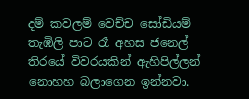දම් කවලම් වෙච්ච සෝඩියම් තැඹිලි පාට රෑ අහස ජනෙල් තිරයේ විවරයකින් ඇහිපිල්ලන් නොහහ බලාගෙන ඉන්නවා.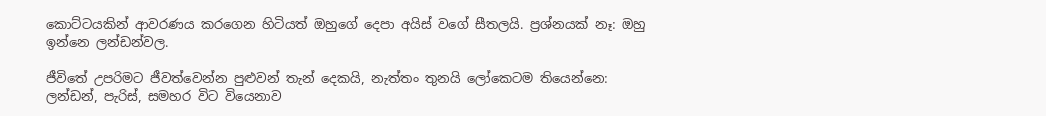කොට්ටයකින් ආවරණය කරගෙන හිටියත් ඔහුගේ දෙපා අයිස් වගේ සීතලයි. ප්‍රශ්නයක් නෑ: ඔහු ඉන්නෙ ලන්ඩන්වල.

ජීවිතේ උපරිමට ජීවත්වෙන්න පුළුවන් තැන් දෙකයි, නැත්තං තුනයි ලෝකෙටම තියෙන්නෙ: ලන්ඩන්, පැරිස්, සමහර විට වියෙනාව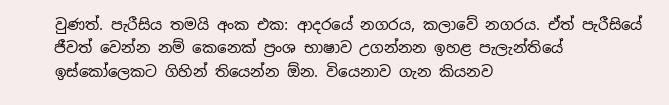වුණත්. පැරීසිය තමයි අංක එක: ආදරයේ නගරය, කලාවේ නගරය. ඒත් පැරීසියේ ජීවත් වෙන්න නම් කෙනෙක් ප්‍රංශ භාෂාව උගන්නන ඉහළ පැලැන්තියේ ඉස්කෝලෙකට ගිහින් තියෙන්න ඕන. වියෙනාව ගැන කියනව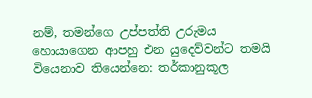නම්, තමන්ගෙ උප්පත්ති උරුමය හොයාගෙන ආපහු එන යුදෙව්වන්ට තමයි වියෙනාව තියෙන්නෙ: තර්කානුකූල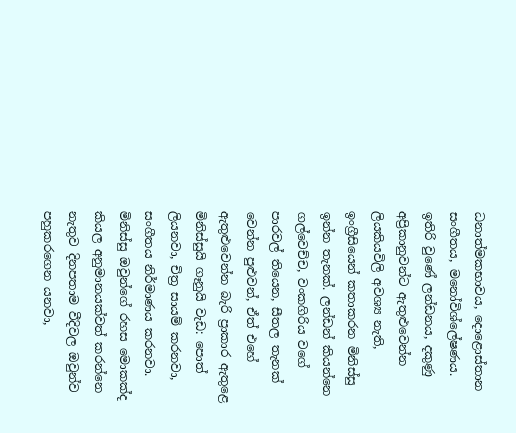ධනාත්මකභාවය, දොළොස්තාන සංගීතය, මනෝවිශ්ලේෂණය. ඉතිරි වුණේ ලන්ඩනය, දකුණු අප්‍රිකානුවන්ට ඇතුළුවෙන්න ලියකියවිලි අවශ්‍ය නැති, ඉංග්‍රීසියෙන් කතාකරන මිනිස්සු ඉන්න තැනක්. ලන්ඩන් කියන්නෙ ගල්වෙච්ච, වංකගිරිය වගේ පාරවල් තියෙන, සීතල තැනක් වෙන්න පුළුවන්, ඒත් එහේ ඇතුළුවෙන්න බැරි ප්‍රාකාර ඇතුළෙ මිනිස්සුයි ගෑනුයි වැඩ: පොත් ලියනවා, චිත්‍ර සායම් කරනවා, සංගීතය නිර්මාණය කරනවා. මිනිස්සු ඔවුන්ගේ රහස මොකක්ද කියල අනුමානයක්වත් කරන්නෙ නැතුව දිනපතාම වීදිවල ඔවුන්ව පහුකරගෙන යනවා,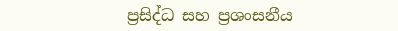ප්‍රසිද්ධ සහ ප්‍රශංසනීය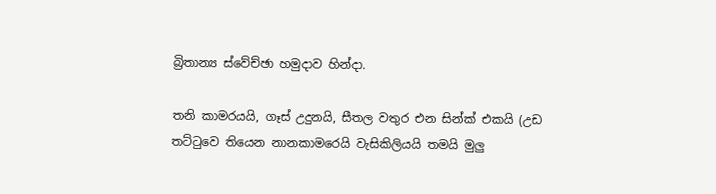බ්‍රිතාන්‍ය ස්වේච්ඡා හමුදාව හින්දා.

තනි කාමරයයි, ගෑස් උදුනයි, සීතල වතුර එන සින්ක් එකයි (උඩ තට්ටුවෙ තියෙන නානකාමරෙයි වැසිකිලියයි තමයි මුලු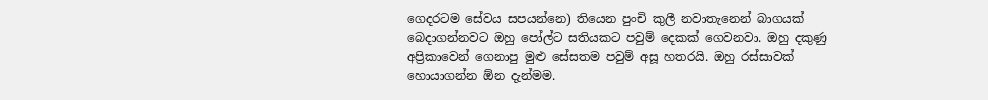ගෙදරටම සේවය සපයන්නෙ) තියෙන පුංචි කුලී නවාතැනෙන් බාගයක් බෙදාගන්නවට ඔහු පෝල්ට සතියකට පවුම් දෙකක් ගෙවනවා. ඔහු දකුණු අප්‍රිකාවෙන් ගෙනාපු මුළු සේසතම පවුම් අසූ හතරයි. ඔහු රස්සාවක් හොයාගන්න ඕන දැන්මම.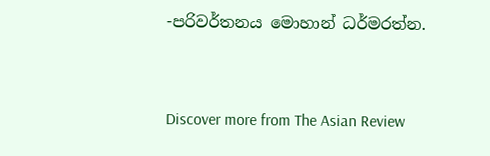-පරිවර්තනය මොහාන් ධර්මරත්න.


Discover more from The Asian Review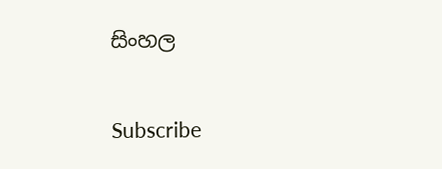සිංහල

Subscribe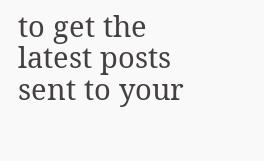to get the latest posts sent to your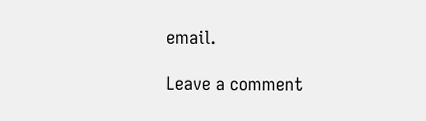email.

Leave a comment